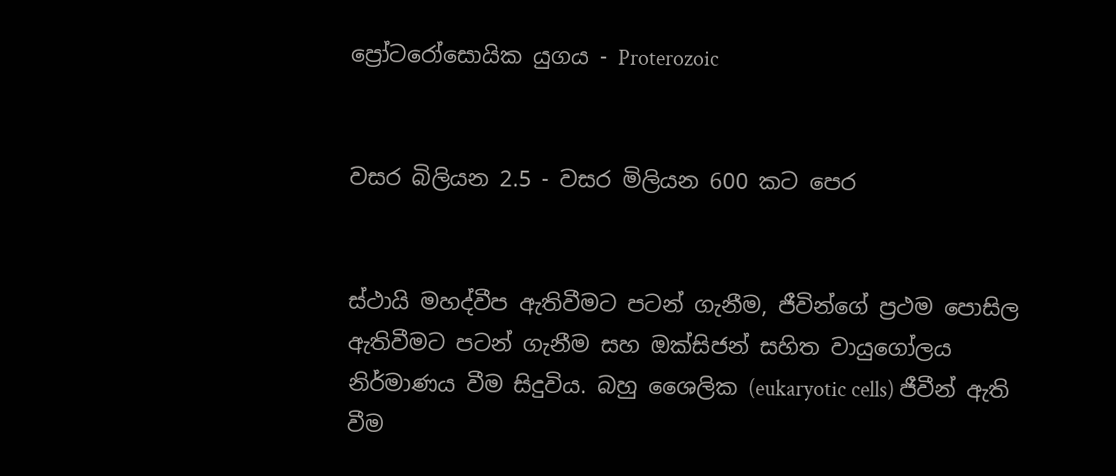ප්‍රෝටරෝසොයික යුගය - Proterozoic


වසර බිලියන 2.5 - වසර මිලියන 600 කට පෙර


ස්ථායි මහද්වීප ඇතිවීමට පටන් ගැනීම, ජීවින්ගේ ප්‍රථම පොසිල ඇතිවීමට පටන් ගැනීම සහ ඔක්සිජන් සහිත වායුගෝලය නිර්මාණය වීම සිදුවිය. බහු ශෛලික (eukaryotic cells) ජීවීන් ඇති වීම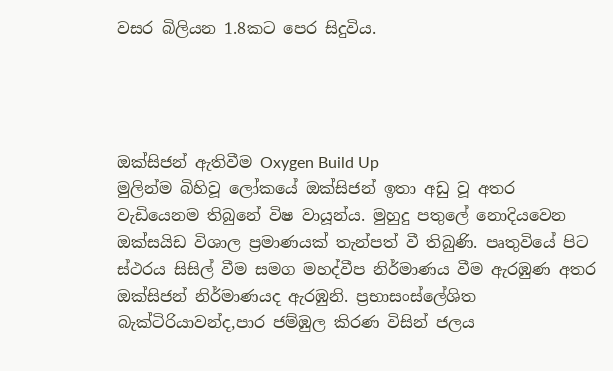වසර බිලියන 1.8කට පෙර සිදුවිය.




ඔක්සිජන් ඇතිවීම Oxygen Build Up
මුලින්ම බිහිවූ ලෝකයේ ඔක්සිජන් ඉතා අඩු වූ අතර වැඩියෙනම තිබුනේ විෂ වායූන්ය. මුහුදු පතුලේ නොදියවෙන ඔක්‌සයිඩ විශාල ප්‍රමාණයක් තැන්පත් වී තිබුණි. පෘතුවියේ පිට ස්ථරය සිසිල් වීම සමග මහද්වීප නිර්මාණය වීම ඇරඹුණ අතර ඔක්සිජන් නිර්මාණයද ඇරඹුනි. ප්‍රභාසංස්‌ලේශිත බැක්ටිරියාවන්ද,පාර ජම්ඹුල කිරණ විසින් ජලය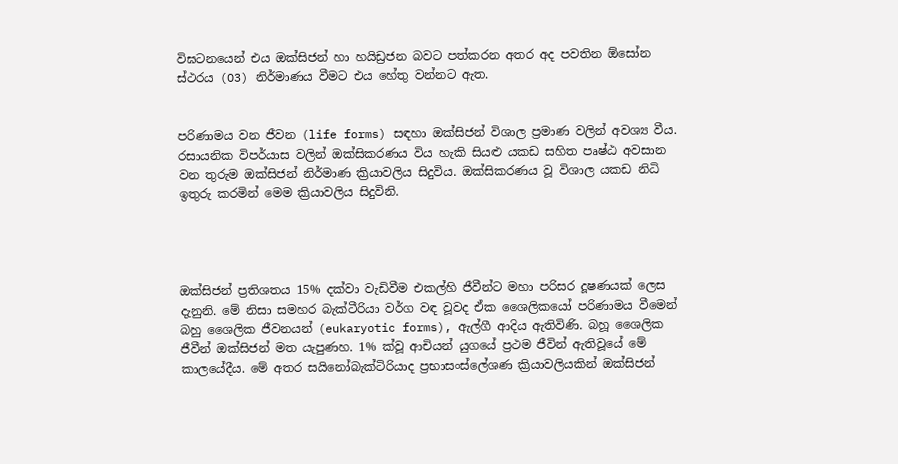විඝටනයෙන් එය ඔක්සිජන් හා හයිඩ්‍රජන බවට පත්කරන අතර අද පවතින ඕසෝන ස්ථරය (O3) නිර්මාණය වීමට එය හේතු වන්නට ඇත.


පරිණාමය වන ජීවන (life forms) සඳහා ඔක්සිජන් විශාල ප්‍රමාණ වලින් අවශ්‍ය වීය. රසායනික විපර්යාස වලින් ඔක්සිකරණය විය හැකි සියළු යකඩ සහිත පෘෂ්ඨ අවසාන වන තුරුම ඔක්සිජන් නිර්මාණ ක්‍රියාවලිය සිදුවිය. ඔක්සිකරණය වූ විශාල යකඩ නිධි ඉතුරු කරමින් මෙම ක්‍රියාවලිය සිදුවිනි.




ඔක්සිජන් ප්‍රතිශතය 15% දක්වා වැඩිවීම එකල්හි ජීවීන්ට මහා පරිසර දූෂණයක් ලෙස දැනුනි. මේ නිසා සමහර බැක්ටීරියා වර්ග වඳ වූවද ඒක ශෛලිකයෝ පරිණාමය වීමෙන්  බහු ශෛලික ජීවනයන් (eukaryotic forms), ඇල්ගී ආදිය ඇතිවිණි. බහූ ශෛලික ජීවීන් ඔක්සිජන් මත යැපුණහ. 1% ක්වූ ආචියන් යුගයේ ප්‍රථම ජීවින් ඇතිවූයේ මේ කාලයේදීය. මේ අතර සයිනෝබැක්ටිරියාද ප්‍රභාසංස්ලේශණ ක්‍රියාවලියකින් ඔක්සිජන්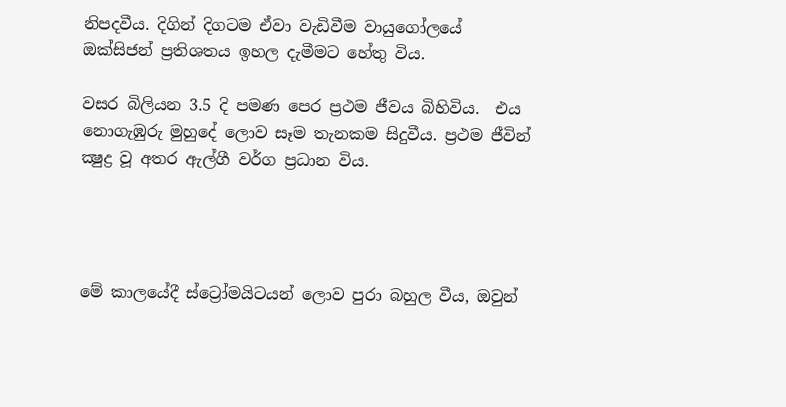නිපදවීය. දිගින් දිගටම ඒවා වැඩිවීම වායුගෝලයේ ඔක්සිජන් ප්‍රතිශතය ඉහල දැමීමට හේතු විය.

වසර බිලියන 3.5 දි පමණ පෙර ප්‍රථම ජීවය බිහිවිය.  එය නොගැඹුරු මුහුදේ ලොව සෑම තැනකම සිදුවීය. ප්‍රථම ජීවින් ක්‍ෂුද්‍ර වූ අතර ඇල්ගී වර්ග ප්‍රධාන විය.




මේ කාලයේදී ස්ට්‍රෝමයිටයන් ලොව පුරා බහුල වීය, ඔවුන්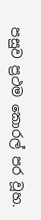පසුව ප්‍රථම කොරල් පර වූහ.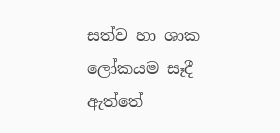සත්ව හා ශාක ලෝකයම සෑදී ඇත්තේ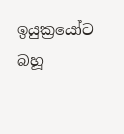ඉයුක්‍රයෝට බහූ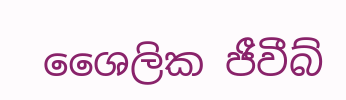ශෛලික ජීවීබ්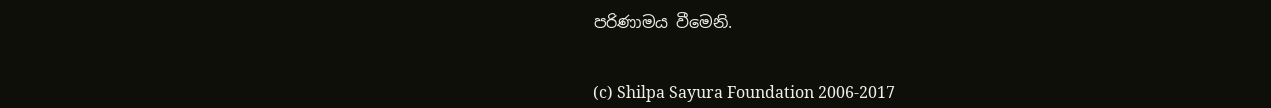පරිණාමය වීමෙනි.


(c) Shilpa Sayura Foundation 2006-2017